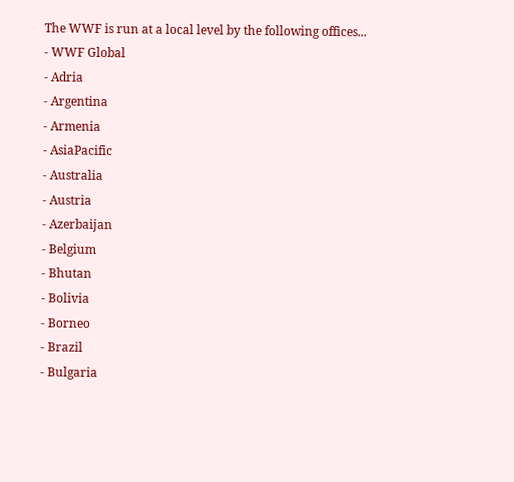The WWF is run at a local level by the following offices...
- WWF Global
- Adria
- Argentina
- Armenia
- AsiaPacific
- Australia
- Austria
- Azerbaijan
- Belgium
- Bhutan
- Bolivia
- Borneo
- Brazil
- Bulgaria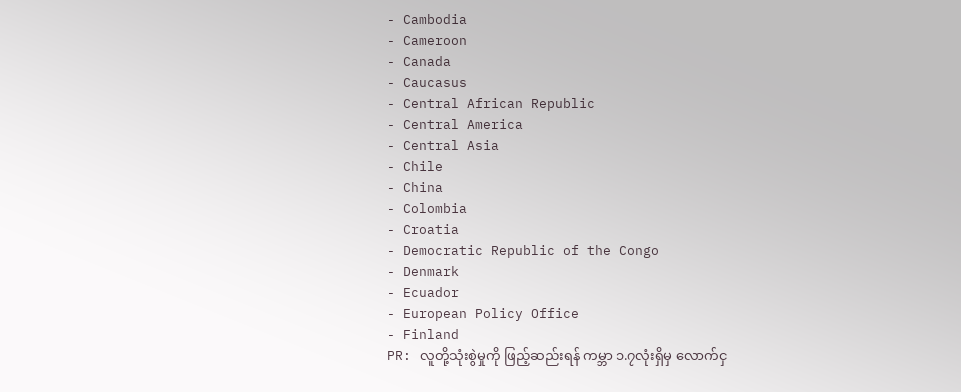- Cambodia
- Cameroon
- Canada
- Caucasus
- Central African Republic
- Central America
- Central Asia
- Chile
- China
- Colombia
- Croatia
- Democratic Republic of the Congo
- Denmark
- Ecuador
- European Policy Office
- Finland
PR: လူတို့သုံးစွဲမှုကို ဖြည့်ဆည်းရန် ကမ္ဘာ ၁.၇လုံးရှိမှ လောက်ငှ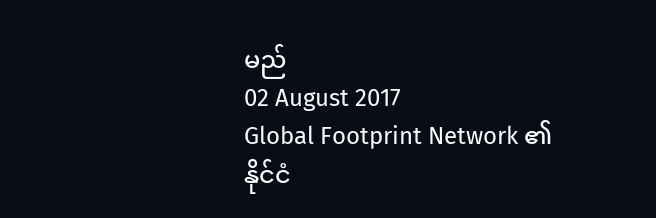မည်
02 August 2017
Global Footprint Network ၏ နိုင်ငံ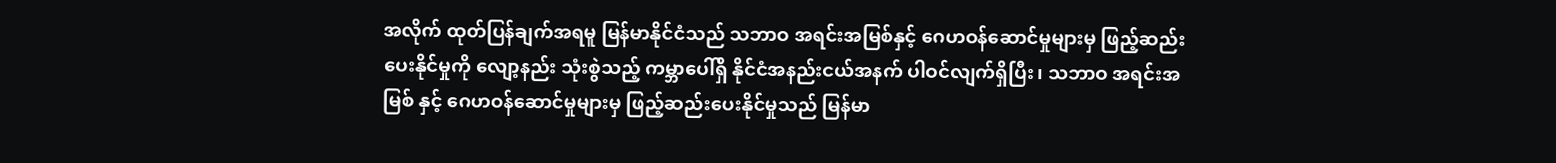အလိုက် ထုတ်ပြန်ချက်အရမူ မြန်မာနိုင်ငံသည် သဘာဝ အရင်းအမြစ်နှင့် ဂေဟဝန်ဆောင်မှုများမှ ဖြည့်ဆည်းပေးနိုင်မှုကို လျော့နည်း သုံးစွဲသည့် ကမ္ဘာပေါ်ရှိ နိုင်ငံအနည်းငယ်အနက် ပါဝင်လျက်ရှိပြီး၊ သဘာဝ အရင်းအမြစ် နှင့် ဂေဟဝန်ဆောင်မှုများမှ ဖြည့်ဆည်းပေးနိုင်မှုသည် မြန်မာ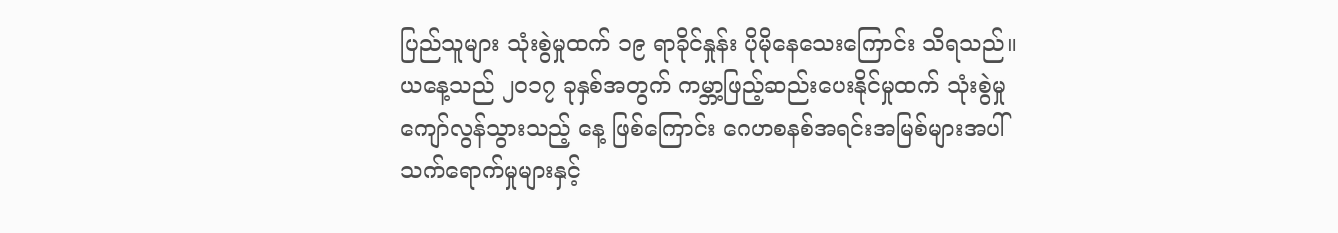ပြည်သူများ သုံးစွဲမှုထက် ၁၉ ရာခိုင်နှုန်း ပိုမိုနေသေးကြောင်း သိရသည်။
ယနေ့သည် ၂၀၁၇ ခုနှစ်အတွက် ကမ္ဘာ့ဖြည့်ဆည်းပေးနိုင်မှုထက် သုံးစွဲမှု ကျော်လွန်သွားသည့် နေ့ ဖြစ်ကြောင်း ဂေဟစနစ်အရင်းအမြစ်များအပါ် သက်ရောက်မှုများနှင့်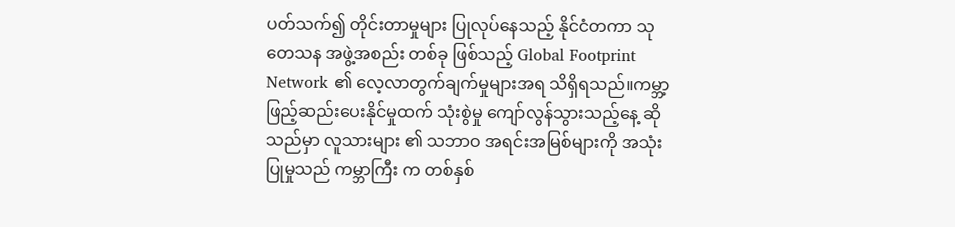ပတ်သက်၍ တိုင်းတာမှုများ ပြုလုပ်နေသည့် နိုင်ငံတကာ သုတေသန အဖွဲ့အစည်း တစ်ခု ဖြစ်သည့် Global Footprint Network ၏ လေ့လာတွက်ချက်မှုများအရ သိရှိရသည်။ကမ္ဘာ့ဖြည့်ဆည်းပေးနိုင်မှုထက် သုံးစွဲမှု ကျော်လွန်သွားသည့်နေ့ ဆိုသည်မှာ လူသားများ ၏ သဘာဝ အရင်းအမြစ်များကို အသုံးပြုမှုသည် ကမ္ဘာကြီး က တစ်နှစ်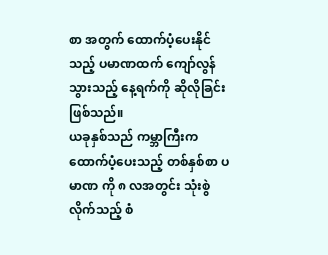စာ အတွက် ထောက်ပံ့ပေးနိုင်သည့် ပမာဏထက် ကျော်လွန် သွားသည့် နေ့ရက်ကို ဆိုလိုခြင်း ဖြစ်သည်။
ယခုနှစ်သည် ကမ္ဘာကြီးက ထောက်ပံ့ပေးသည့် တစ်နှစ်စာ ပမာဏ ကို ၈ လအတွင်း သုံးစွဲလိုက်သည့် စံ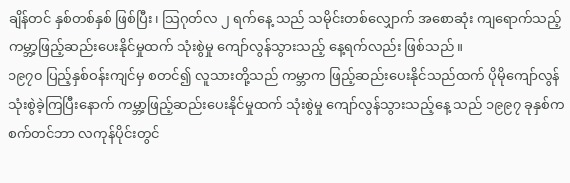ချိန်တင် နှစ်တစ်နှစ် ဖြစ်ပြီး၊ သြဂုတ်လ ၂ ရက်နေ့ သည် သမိုင်းတစ်လျှောက် အစောဆုံး ကျရောက်သည့် ကမ္ဘာ့ဖြည့်ဆည်းပေးနိုင်မှုထက် သုံးစွဲမှု ကျော်လွန်သွားသည့် နေ့ရက်လည်း ဖြစ်သည်။
၁၉၇၀ ပြည့်နှစ်ဝန်းကျင်မှ စတင်၍ လူသားတို့သည် ကမ္ဘာက ဖြည့်ဆည်းပေးနိုင်သည်ထက် ပိုမိုကျော်လွန် သုံးစွဲခဲ့ကြပြီးနောက် ကမ္ဘာ့ဖြည့်ဆည်းပေးနိုင်မှုထက် သုံးစွဲမှု ကျော်လွန်သွားသည့်နေ့ သည် ၁၉၉၇ ခုနှစ်က စက်တင်ဘာ လကုန်ပိုင်းတွင်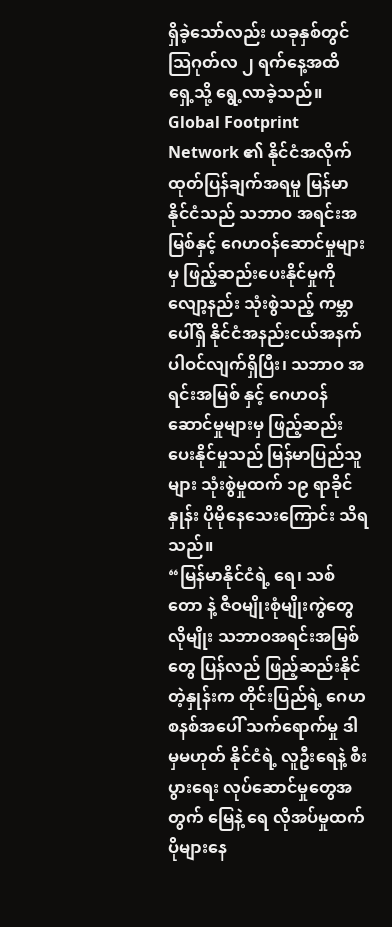ရှိခဲ့သော်လည်း ယခုနှစ်တွင် သြဂုတ်လ ၂ ရက်နေ့အထိ ရှေ့သို့ ရွေ့လာခဲ့သည်။
Global Footprint Network ၏ နိုင်ငံအလိုက် ထုတ်ပြန်ချက်အရမူ မြန်မာနိုင်ငံသည် သဘာဝ အရင်းအမြစ်နှင့် ဂေဟဝန်ဆောင်မှုများမှ ဖြည့်ဆည်းပေးနိုင်မှုကို လျော့နည်း သုံးစွဲသည့် ကမ္ဘာပေါ်ရှိ နိုင်ငံအနည်းငယ်အနက် ပါဝင်လျက်ရှိပြီး၊ သဘာဝ အရင်းအမြစ် နှင့် ဂေဟဝန်ဆောင်မှုများမှ ဖြည့်ဆည်းပေးနိုင်မှုသည် မြန်မာပြည်သူများ သုံးစွဲမှုထက် ၁၉ ရာခိုင်နှုန်း ပိုမိုနေသေးကြောင်း သိရသည်။
“မြန်မာနိုင်ငံရဲ့ ရေ၊ သစ်တော နဲ့ ဇီဝမျိုးစုံမျိုးကွဲတွေလိုမျိုး သဘာဝအရင်းအမြစ်တွေ ပြန်လည် ဖြည့်ဆည်းနိုင်တဲ့နှုန်းက တိုင်းပြည်ရဲ့ ဂေဟစနစ်အပေါ် သက်ရောက်မှု ဒါမှမဟုတ် နိုင်ငံရဲ့ လူဦးရေနဲ့ စီးပွားရေး လုပ်ဆောင်မှုတွေအတွက် မြေနဲ့ ရေ လိုအပ်မှုထက် ပိုများနေ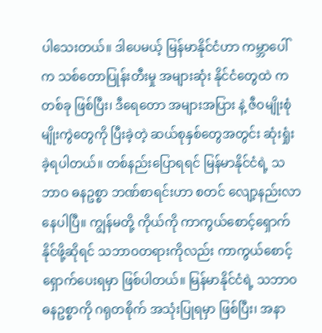ပါသေးတယ်။ ဒါပေမယ့် မြန်မာနိုင်ငံဟာ ကမ္ဘာပေါ်က သစ်တောပြုန်းတီးမှု အများဆုံး နိုင်ငံတွေထဲ က တစ်ခု ဖြစ်ပြီး၊ ဒီရေတော အများအပြား နဲ့ ဇီဝမျိုးစုံမျိုးကွဲတွေကို ပြီးခဲ့တဲ့ ဆယ်စုနှစ်တွေအတွင်း ဆုံးရှုံးခဲ့ရပါတယ်။ တစ်နည်းပြောရရင် မြန်မာနိုင်ငံရဲ့ သဘာဝ ဓနဥစ္စာ ဘဏ်စာရင်းဟာ စတင် လျော့နည်းလာနေပါပြီ။ ကျွန်မတို့ ကိုယ်ကို ကာကွယ်စောင့်ရှောက်နိုင်ဖို့ဆိုရင် သဘာဝတရားကိုလည်း ကာကွယ်စောင့်ရှောက်ပေးရမှာ ဖြစ်ပါတယ်။ မြန်မာနိုင်ငံရဲ့ သဘာဝ ဓနဥစ္စာကို ဂရုတစိုက် အသုံးပြုရမှာ ဖြစ်ပြီး၊ အနာ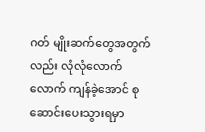ဂတ် မျိုးဆက်တွေအတွက်လည်း လုံလုံလောက်လောက် ကျန်ခဲ့အောင် စုဆောင်းပေးသွားရမှာ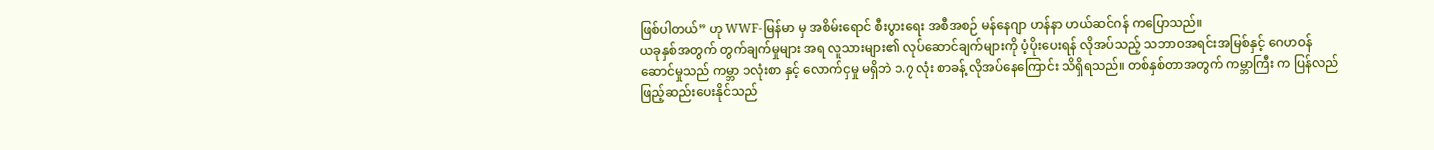ဖြစ်ပါတယ်” ဟု WWF-မြန်မာ မှ အစိမ်းရောင် စီးပွားရေး အစီအစဉ် မန်နေဂျာ ဟန်နာ ဟယ်ဆင်ဂန် ကပြောသည်။
ယခုနှစ်အတွက် တွက်ချက်မှုများ အရ လူသားများ၏ လုပ်ဆောင်ချက်များကို ပံ့ပိုးပေးရန် လိုအပ်သည့် သဘာဝအရင်းအမြစ်နှင့် ဂေဟဝန်ဆောင်မှုသည် ကမ္ဘာ ၁လုံးစာ နှင့် လောက်ငှမှု မရှိဘဲ ၁.၇ လုံး စာခန့် လိုအပ်နေကြောင်း သိရှိရသည်။ တစ်နှစ်တာအတွက် ကမ္ဘာကြီး က ပြန်လည်ဖြည့်ဆည်းပေးနိုင်သည်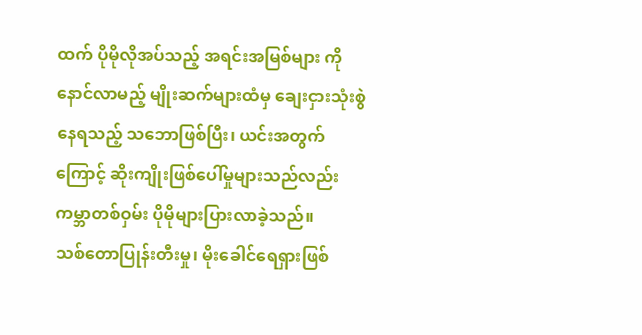ထက် ပိုမိုလိုအပ်သည့် အရင်းအမြစ်များ ကို နောင်လာမည့် မျိုးဆက်များထံမှ ချေးငှားသုံးစွဲနေရသည့် သဘောဖြစ်ပြီး၊ ယင်းအတွက်ကြောင့် ဆိုးကျိုးဖြစ်ပေါ်မှုများသည်လည်း ကမ္ဘာတစ်ဝှမ်း ပိုမိုများပြားလာခဲ့သည်။
သစ်တောပြုန်းတီးမှု၊ မိုးခေါင်ရေရှားဖြစ်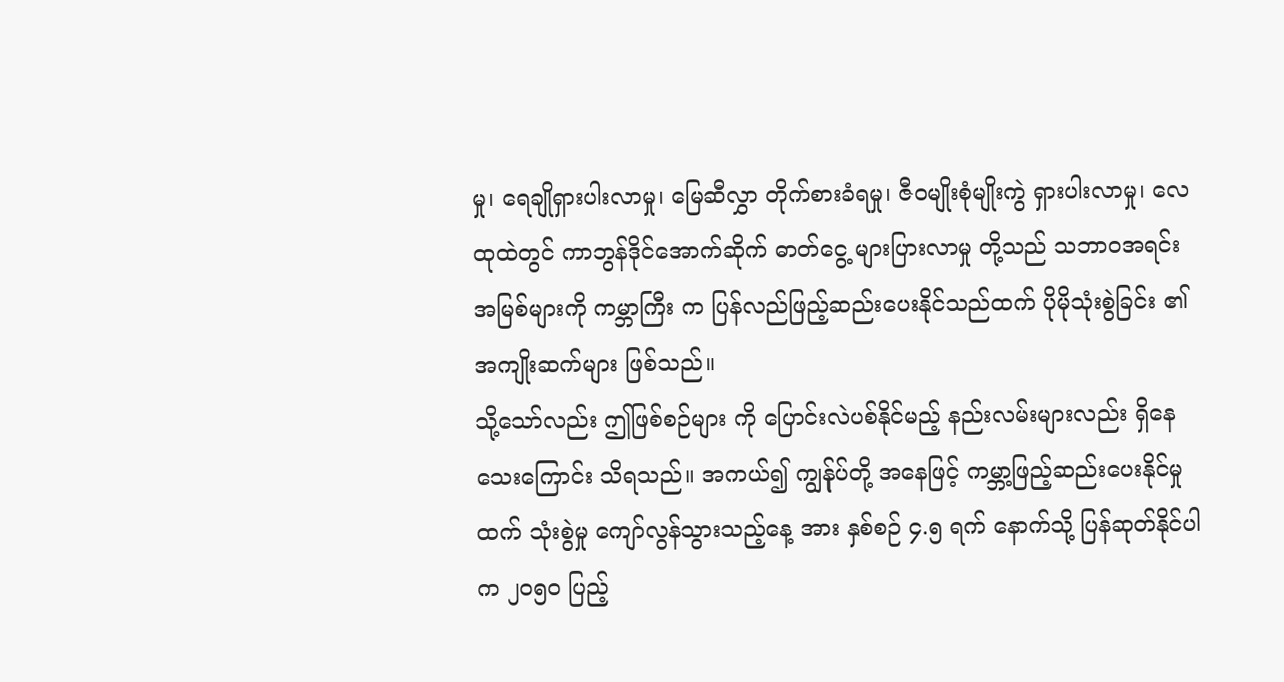မှု၊ ရေချိုရှားပါးလာမှု၊ မြေဆီလွှာ တိုက်စားခံရမှု၊ ဇီဝမျိုးစုံမျိုးကွဲ ရှားပါးလာမှု၊ လေထုထဲတွင် ကာဘွန်ဒိုင်အောက်ဆိုက် ဓာတ်ငွေ့ များပြားလာမှု တို့သည် သဘာဝအရင်းအမြစ်များကို ကမ္ဘာကြီး က ပြန်လည်ဖြည့်ဆည်းပေးနိုင်သည်ထက် ပိုမိုသုံးစွဲခြင်း ၏ အကျိုးဆက်များ ဖြစ်သည်။
သို့သော်လည်း ဤဖြစ်စဉ်များ ကို ပြောင်းလဲပစ်နိုင်မည့် နည်းလမ်းများလည်း ရှိနေသေးကြောင်း သိရသည်။ အကယ်၍ ကျွန်ုပ်တို့ အနေဖြင့် ကမ္ဘာ့ဖြည့်ဆည်းပေးနိုင်မှုထက် သုံးစွဲမှု ကျော်လွန်သွားသည့်နေ့ အား နှစ်စဉ် ၄.၅ ရက် နောက်သို့ ပြန်ဆုတ်နိုင်ပါက ၂၀၅၀ ပြည့်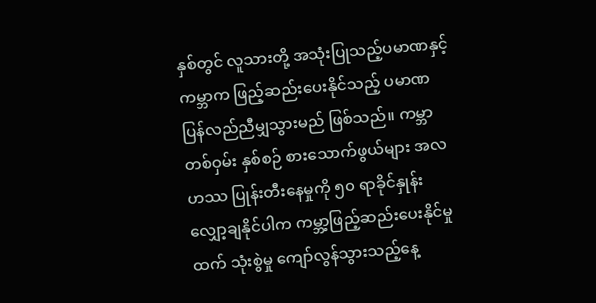နှစ်တွင် လူသားတို့ အသုံးပြုသည့်ပမာဏနှင့် ကမ္ဘာက ဖြည့်ဆည်းပေးနိုင်သည့် ပမာဏ ပြန်လည်ညီမျှသွားမည် ဖြစ်သည်။ ကမ္ဘာတစ်ဝှမ်း နှစ်စဉ် စားသောက်ဖွယ်များ အလဟဿ ပြုန်းတီးနေမှုကို ၅၀ ရာခိုင်နှုန်း လျှော့ချနိုင်ပါက ကမ္ဘာ့ဖြည့်ဆည်းပေးနိုင်မှုထက် သုံးစွဲမှု ကျော်လွန်သွားသည့်နေ့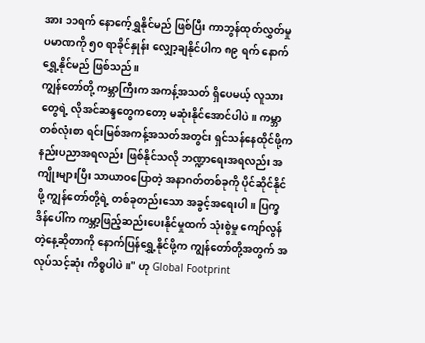အား ၁၁ရက် နောကေ့်ရွှနိုင်မည် ဖြစ်ပြီး ကာဘွန်ထုတ်လွှတ်မှု ပမာဏကို ၅၀ ရာခိုင်နှုန်း လျှော့ချနိုင်ပါက ၈၉ ရက် နောက်ရွှေ့နိုင်မည် ဖြစ်သည်။
ကျွန်တော်တို့ ကမ္ဘာကြီးက အကန့်အသတ် ရှိပေမယ့် လူသားတွေရဲ့ လိုအင်ဆန္ဒတွေကတော့ မဆုံးနိုင်အောင်ပါပဲ။ ကမ္ဘာတစ်လုံးစာ ရင်းမြစ်အကန့်အသတ်အတွင်း ရှင်သန်နေထိုင်ဖို့က နည်းပညာအရလည်း ဖြစ်နိုင်သလို ဘဏ္ဍာရေးအရလည်း အကျိုးများပြီး သာယာဝပြောတဲ့ အနာဂတ်တစ်ခုကို ပိုင်ဆိုင်နိုင်ဖို့ ကျွန်တော်တို့ရဲ့ တစ်ခုတည်းသော အခွင့်အရေးပါ။ ပြက္ခဒိန်ပေါ်က ကမ္ဘာ့ဖြည့်ဆည်းပေးနိုင်မှုထက် သုံးစွဲမှု ကျော်လွန်တဲ့နေ့ဆိုတာကို နောက်ပြန်ရွှေ့နိုင်ဖို့က ကျွန်တော်တို့အတွက် အလုပ်သင့်ဆုံး ကိစ္စပါပဲ။" ဟု Global Footprint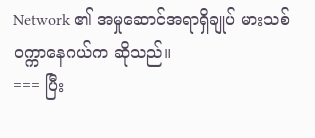Network ၏ အမှုဆောင်အရာရှိချုပ် မားသစ် ဝက္ကာနေဂယ်က ဆိုသည်။
=== ပြီး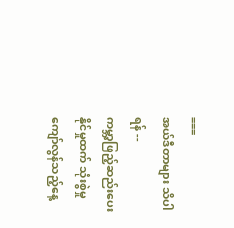===
အယ်ဒီတာများ သိပါရန် --
ကမ္ဘာ့ဖြည့်ဆည်းပေးနိုင်မှုထက် သုံးစွဲမှု ကျော်လွန်သည့်နေ့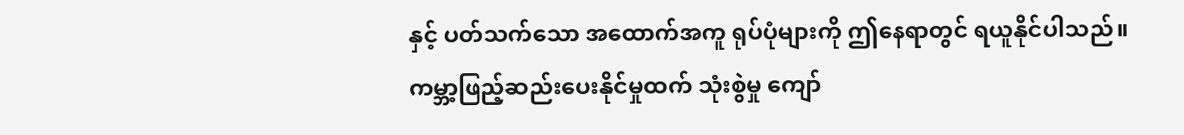နှင့် ပတ်သက်သော အထောက်အကူ ရုပ်ပုံများကို ဤနေရာတွင် ရယူနိုင်ပါသည်။
ကမ္ဘာ့ဖြည့်ဆည်းပေးနိုင်မှုထက် သုံးစွဲမှု ကျော်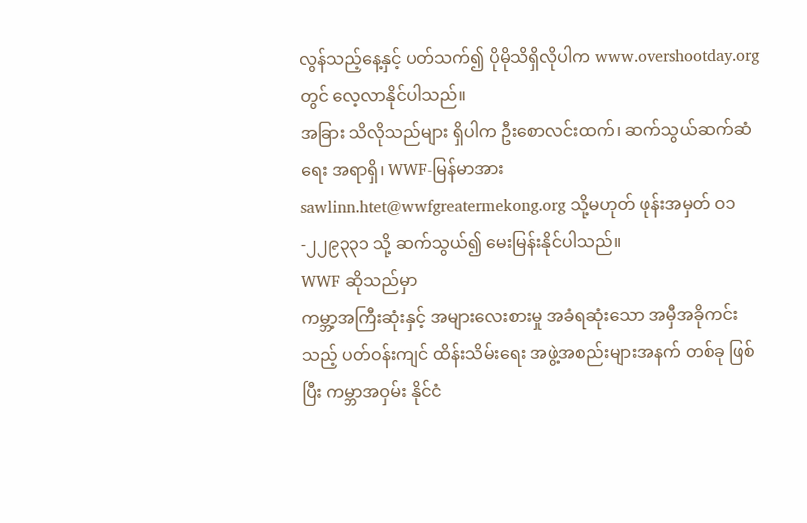လွန်သည့်နေ့နှင့် ပတ်သက်၍ ပိုမိုသိရှိလိုပါက www.overshootday.org တွင် လေ့လာနိုင်ပါသည်။
အခြား သိလိုသည်များ ရှိပါက ဦးစောလင်းထက်၊ ဆက်သွယ်ဆက်ဆံရေး အရာရှိ၊ WWF-မြန်မာအား sawlinn.htet@wwfgreatermekong.org သို့မဟုတ် ဖုန်းအမှတ် ဝ၁-၂၂၉၃၃၁ သို့ ဆက်သွယ်၍ မေးမြန်းနိုင်ပါသည်။
WWF ဆိုသည်မှာ
ကမ္ဘာ့အကြီးဆုံးနှင့် အများလေးစားမှု အခံရဆုံးသော အမှီအခိုကင်းသည့် ပတ်ဝန်းကျင် ထိန်းသိမ်းရေး အဖွဲ့အစည်းများအနက် တစ်ခု ဖြစ်ပြီး ကမ္ဘာအဝှမ်း နိုင်ငံ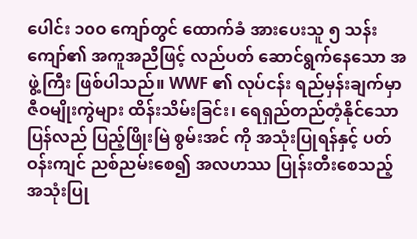ပေါင်း ၁၀ဝ ကျော်တွင် ထောက်ခံ အားပေးသူ ၅ သန်းကျော်၏ အကူအညီဖြင့် လည်ပတ် ဆောင်ရွက်နေသော အဖွဲ့ကြီး ဖြစ်ပါသည်။ WWF ၏ လုပ်ငန်း ရည်မှန်းချက်မှာ ဇီဝမျိုးကွဲများ ထိန်းသိမ်းခြင်း၊ ရေရှည်တည်တံ့နိုင်သော ပြန်လည် ပြည့်ဖြိုးမြဲ စွမ်းအင် ကို အသုံးပြုရန်နှင့် ပတ်ဝန်းကျင် ညစ်ညမ်းစေ၍ အလဟဿ ပြုန်းတီးစေသည့် အသုံးပြု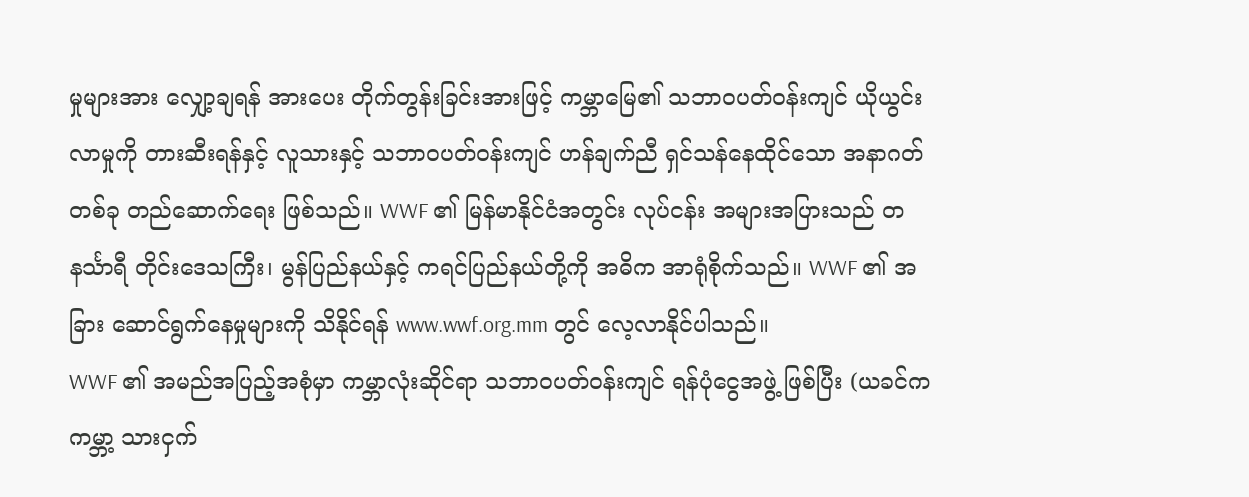မှုများအား လျှော့ချရန် အားပေး တိုက်တွန်းခြင်းအားဖြင့် ကမ္ဘာမြေ၏ သဘာဝပတ်ဝန်းကျင် ယိုယွင်းလာမှုကို တားဆီးရန်နှင့် လူသားနှင့် သဘာဝပတ်ဝန်းကျင် ဟန်ချက်ညီ ရှင်သန်နေထိုင်သော အနာဂတ်တစ်ခု တည်ဆောက်ရေး ဖြစ်သည်။ WWF ၏ မြန်မာနိုင်ငံအတွင်း လုပ်ငန်း အများအပြားသည် တနင်္သာရီ တိုင်းဒေသကြီး၊ မွန်ပြည်နယ်နှင့် ကရင်ပြည်နယ်တို့ကို အဓိက အာရုံစိုက်သည်။ WWF ၏ အခြား ဆောင်ရွက်နေမှုများကို သိနိုင်ရန် www.wwf.org.mm တွင် လေ့လာနိုင်ပါသည်။
WWF ၏ အမည်အပြည့်အစုံမှာ ကမ္ဘာလုံးဆိုင်ရာ သဘာဝပတ်ဝန်းကျင် ရန်ပုံငွေအဖွဲ့ ဖြစ်ပြီး (ယခင်က ကမ္ဘာ့ သားငှက်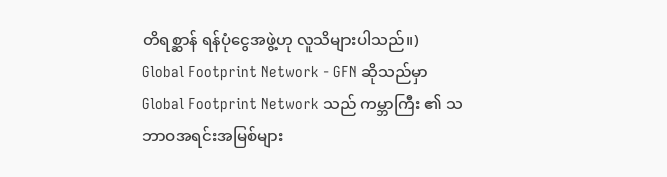တိရစ္ဆာန် ရန်ပုံငွေအဖွဲ့ဟု လူသိများပါသည်။)
Global Footprint Network - GFN ဆိုသည်မှာ
Global Footprint Network သည် ကမ္ဘာကြီး ၏ သဘာဝအရင်းအမြစ်များ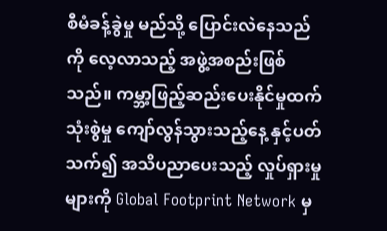စီမံခန့်ခွဲမှု မည်သို့ ပြောင်းလဲနေသည်ကို လေ့လာသည့် အဖွဲ့အစည်းဖြစ်သည်။ ကမ္ဘာ့ဖြည့်ဆည်းပေးနိုင်မှုထက် သုံးစွဲမှု ကျော်လွန်သွားသည့်နေ့ နှင့်ပတ်သက်၍ အသိပညာပေးသည့် လှုပ်ရှားမှုများကို Global Footprint Network မှ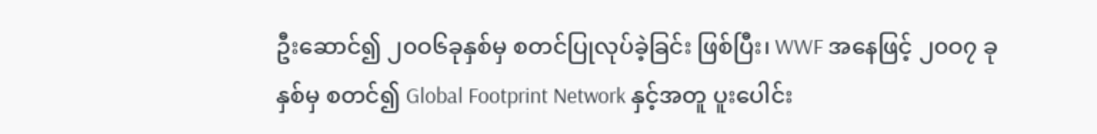ဦးဆောင်၍ ၂၀ဝ၆ခုနှစ်မှ စတင်ပြုလုပ်ခဲ့ခြင်း ဖြစ်ပြီး၊ WWF အနေဖြင့် ၂၀ဝ၇ ခုနှစ်မှ စတင်၍ Global Footprint Network နှင့်အတူ ပူးပေါင်း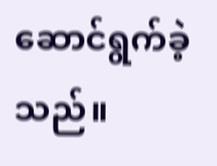ဆောင်ရွက်ခဲ့သည်။